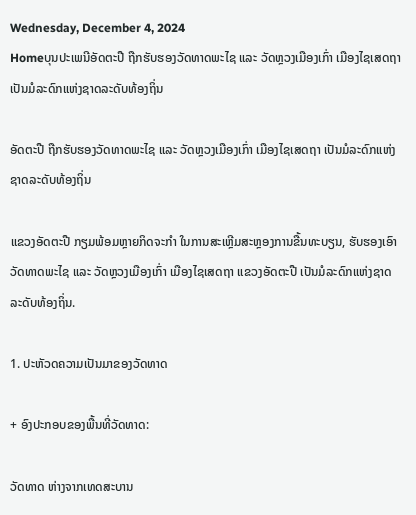Wednesday, December 4, 2024
Homeບຸນປະເພນີອັດຕະປື ຖືກຮັບຮອງວັດທາດພະໄຊ ແລະ ວັດຫຼວງເມືອງເກົ່າ ເມືອງໄຊເສດຖາ ເປັນມໍລະດົກແຫ່ງຊາດລະດັບທ້ອງຖິ່ນ

ອັດຕະປື ຖືກຮັບຮອງວັດທາດພະໄຊ ແລະ ວັດຫຼວງເມືອງເກົ່າ ເມືອງໄຊເສດຖາ ເປັນມໍລະດົກແຫ່ງຊາດລະດັບທ້ອງຖິ່ນ

ແຂວງອັດຕະປື ກຽມພ້ອມຫຼາຍກິດຈະກຳ ໃນການສະເຫຼີມສະຫຼອງການຂື້ນທະບຽນ, ຮັບຮອງເອົາ ວັດທາດພະໄຊ ແລະ ວັດຫຼວງເມືອງເກົ່າ ເມືອງໄຊເສດຖາ ແຂວງອັດຕະປື ເປັນມໍລະດົກແຫ່ງຊາດລະດັບທ້ອງຖິ່ນ.

1. ປະຫັວດຄວາມເປັນມາຂອງວັດທາດ

+ ອົງປະກອບຂອງພື້ນທີ່ວັດທາດ:

ວັດທາດ ຫ່າງຈາກເທດສະບານ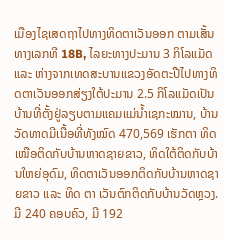ເມືອງໄຊເສດຖາໄປທາງທິດຕາເວັນອອກ ຕາມເສັ້ນທາງເລກທີ 18B, ໄລຍະທາງປະມານ 3 ກິໂລແມັດ ແລະ ຫ່າງຈາກເທດສະບານແຂວງອັດຕະປືໄປທາງທິດຕາເວັນອອກສ່ຽງໃຕ້ປະມານ 2.5 ກິໂລແມັດເປັນບ້ານທີ່ຕັ້ງຢູ່ລຽບຕາມແຄມແມ່ນໍ້າເຊກະໝານ, ບ້ານວັດທາດມີເນື້ອທີ່ທັງໝົດ 470,569 ເຮັກຕາ ທິດເໜືອຕິດກັບບ້ານຫາດຊາຍຂາວ, ທິດໃຕ້ຕິດກັບບ້ານໃຫຍ່ອຸດົມ, ທິດຕາເວັນອອກຕິດກັບບ້ານຫາດຊາຍຂາວ ແລະ ທິດ ຕາ ເວັນຕົກຕິດກັບບ້ານວັດຫຼວງ. ມີ 240 ຄອບຄົວ, ມີ 192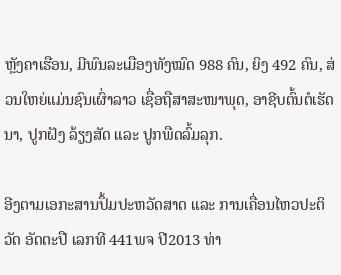ຫຼັງຄາເຮືອນ, ມີພົນລະເມືອງທັງໝົດ 988 ຄົນ, ຍິງ 492 ຄົນ, ສ່ວນໃຫຍ່ແມ່ນຊົນເຜົ່າລາວ ເຊື່ອຖືສາສະໜາພຸດ, ອາຊີບຕົ້ນຕໍເຮັດນາ, ປູກຝັງ ລ້ຽງສັດ ແລະ ປູກພືດລົ້ມລຸກ.

ອີງຕາມເອກະສານປຶ້ມປະຫວັດສາດ ແລະ ການເຄື່ອນໄຫວປະຕິວັດ ອັດຕະປື ເລກທີ 441ພຈ ປີ2013 ທ່າ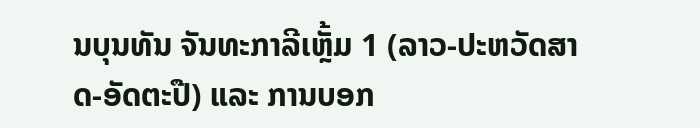ນບຸນທັນ ຈັນທະກາລີເຫຼັ້ມ 1 (ລາວ-ປະຫວັດສາດ-ອັດຕະປື) ແລະ ການບອກ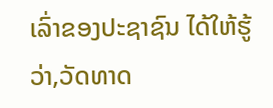ເລົ່າຂອງປະຊາຊົນ ໄດ້ໃຫ້ຮູ້ວ່າ,ວັດທາດ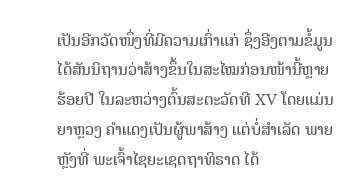ເປັນອີກວັດໜຶ່ງທີ່ມີຄວາມເກົ່າແກ່ ຊຶ່ງອີງຕາມຂໍ້ມູນໄດ້ສັນນິຖານວ່າສ້າງຂຶ້ນໃນສະໄໝກ່ອນໜ້ານີ້ຫຼາຍຮ້ອຍປີ ໃນລະຫວ່າງຕົ້ນສະຕະວັດທີ XV ໂດຍແມ່ນຍາຫຼວງ ຄໍາແດງເປັນຜູ້ພາສ້າງ ແຕ່ບໍ່ສໍາເລັດ ພາຍຫຼັງທີ່ ພະເຈົ້າໄຊຍະເຊດຖາທິຣາດ ໄດ້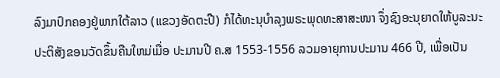ລົງມາປົກຄອງຢູ່ພາກໃຕ້ລາວ (ແຂວງອັດຕະປື) ກໍໄດ້ທະນຸບໍາລຸງພຣະພຸດທະສາສະໜາ ຈຶ່ງຊົງອະນຸຍາດໃຫ້ບູລະນະປະຕິສັງຂອນວັດຂຶ້ນຄືນໃຫມ່ເມື່ອ ປະມານປີ ຄ.ສ 1553-1556 ລວມອາຍຸການປະມານ 466 ປີ, ເພື່ອເປັນ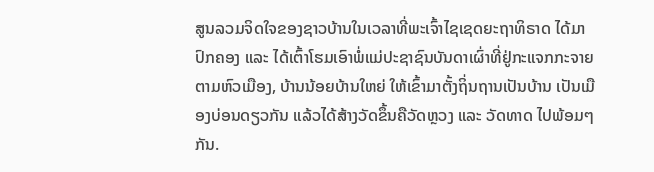ສູນລວມຈິດໃຈຂອງຊາວບ້ານໃນເວລາທີ່ພະເຈົ້າໄຊເຊດຍະຖາທິຣາດ ໄດ້ມາປົກຄອງ ແລະ ໄດ້ເຕົ້າໂຮມເອົາພໍ່ແມ່ປະຊາຊົນບັນດາເຜົ່າທີ່ຢູ່ກະແຈກກະຈາຍຕາມຫົວເມືອງ, ບ້ານນ້ອຍບ້ານໃຫຍ່ ໃຫ້ເຂົ້າມາຕັ້ງຖິ່ນຖານເປັນບ້ານ ເປັນເມືອງບ່ອນດຽວກັນ ແລ້ວໄດ້ສ້າງວັດຂຶ້ນຄືວັດຫຼວງ ແລະ ວັດທາດ ໄປພ້ອມໆກັນ.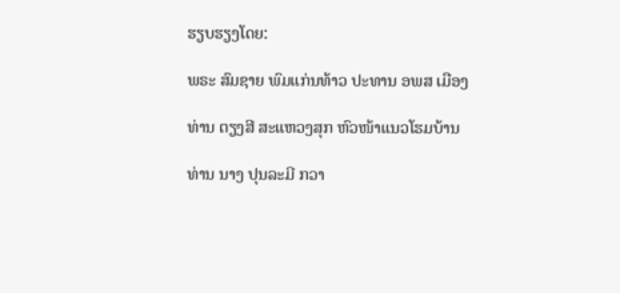ຮຽບຮຽງໂດຍ:

ພຣະ ສົມຊາຍ ພົມແກ່ນທ້າວ ປະທານ ອພສ ເມືອງ

ທ່ານ ຕຽງສີ ສະແຫວງສຸກ ຫົວໜ້າແນວໂຮມບ້ານ

ທ່ານ ນາງ ປຸນລະມີ ກວາ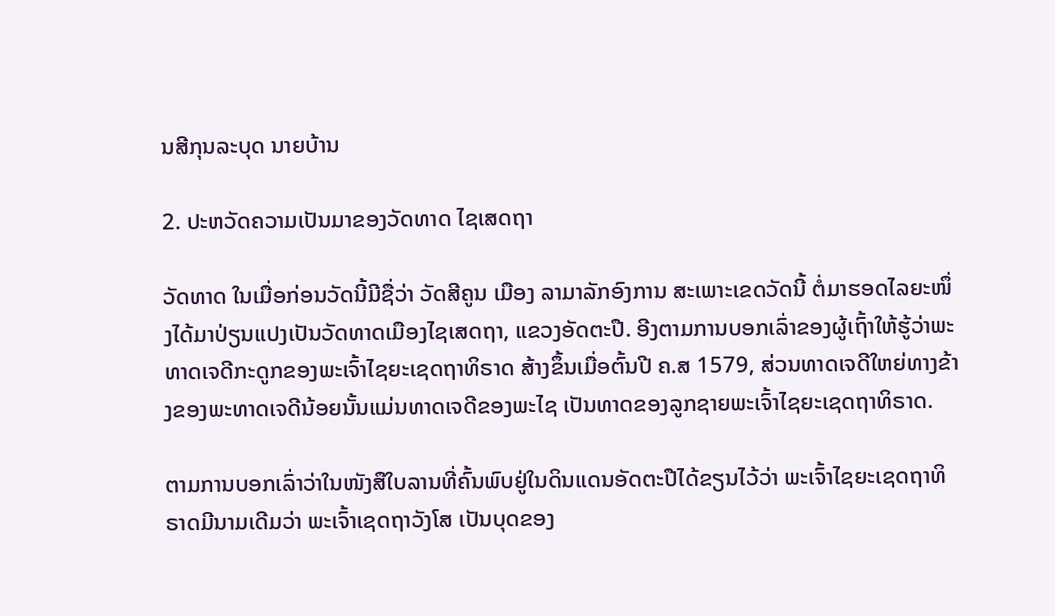ນສີກຸນລະບຸດ ນາຍບ້ານ

2. ປະຫວັດຄວາມເປັນມາຂອງວັດທາດ ໄຊເສດຖາ

ວັດທາດ ໃນເມື່ອກ່ອນວັດນີ້ມີຊື່ວ່າ ວັດສີຄູນ ເມືອງ ລາມາລັກອົງການ ສະເພາະເຂດວັດນີ້ ຕໍ່ມາຮອດໄລຍະໜຶ່ງໄດ້ມາປ່ຽນແປງເປັນວັດທາດເມືອງໄຊເສດຖາ, ແຂວງອັດຕະປື. ອີງຕາມການບອກເລົ່າຂອງຜູ້ເຖົ້າໃຫ້ຮູ້ວ່າພະທາດເຈດີກະດູກຂອງພະເຈົ້າໄຊຍະເຊດຖາທິຣາດ ສ້າງຂຶ້ນເມື່ອຕົ້ນປີ ຄ.ສ 1579, ສ່ວນທາດເຈດີໃຫຍ່ທາງຂ້າງຂອງພະທາດເຈດີນ້ອຍນັ້ນແມ່ນທາດເຈດີຂອງພະໄຊ ເປັນທາດຂອງລູກຊາຍພະເຈົ້າໄຊຍະເຊດຖາທິຣາດ.

ຕາມການບອກເລົ່າວ່າໃນໜັງສືໃບລານທີ່ຄົ້ນພົບຢູ່ໃນດິນແດນອັດຕະປືໄດ້ຂຽນໄວ້ວ່າ ພະເຈົ້າໄຊຍະເຊດຖາທິຣາດມີນາມເດີມວ່າ ພະເຈົ້າເຊດຖາວັງໂສ ເປັນບຸດຂອງ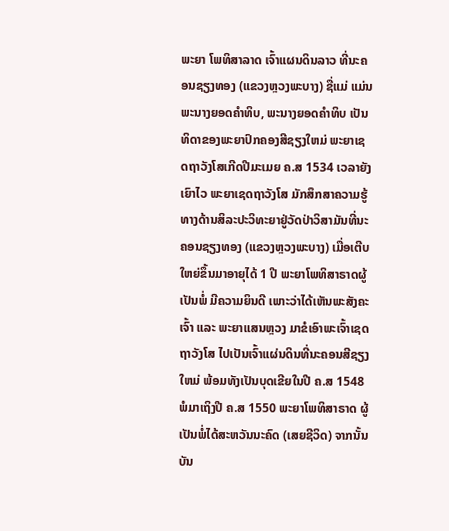ພະຍາ ໂພທິສາລາດ ເຈົ້າແຜນດິນລາວ ທີ່ນະຄອນຊຽງທອງ (ແຂວງຫຼວງພະບາງ) ຊື່ແມ່ ແມ່ນພະນາງຍອດຄຳທິບ, ພະນາງຍອດຄໍາທິບ ເປັນທິດາຂອງພະຍາປົກຄອງສີຊຽງໃຫມ່ ພະຍາເຊດຖາວັງໂສເກີດປີມະເມຍ ຄ.ສ 1534 ເວລາຍັງເຍົາໄວ ພະຍາເຊດຖາວັງໂສ ມັກສຶກສາຄວາມຮູ້ ທາງດ້ານສິລະປະວິທະຍາຢູ່ວັດປ່າວິສາມັນທີ່ນະຄອນຊຽງທອງ (ແຂວງຫຼວງພະບາງ) ເມື່ອເຕີບໃຫຍ່ຂຶ້ນມາອາຍຸໄດ້ 1 ປີ ພະຍາໂພທິສາຣາດຜູ້ເປັນພໍ່ ມີຄວາມຍິນດີ ເພາະວ່າໄດ້ເຫັນພະສັງຄະເຈົ້າ ແລະ ພະຍາແສນຫຼວງ ມາຂໍເອົາພະເຈົ້າເຊດຖາວັງໂສ ໄປເປັນເຈົ້າແຜ່ນດິນທີ່ນະຄອນສີຊຽງໃຫມ່ ພ້ອມທັງເປັນບຸດເຂີຍໃນປີ ຄ.ສ 1548 ພໍມາເຖິງປີ ຄ.ສ 1550 ພະຍາໂພທິສາຣາດ ຜູ້ເປັນພໍ່ໄດ້ສະຫວັນນະຄົດ (ເສຍຊີວິດ) ຈາກນັ້ນ ບັນ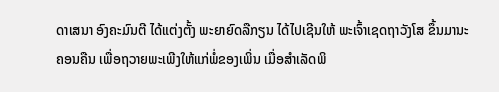ດາເສນາ ອົງຄະມົນຕີ ໄດ້ແຕ່ງຕັ້ງ ພະຍາຍົດລືກຽນ ໄດ້ໄປເຊີນໃຫ້ ພະເຈົ້າເຊດຖາວັງໂສ ຂຶ້ນມານະຄອນຄືນ ເພື່ອຖວາຍພະເພີງໃຫ້ແກ່ພໍ່ຂອງເພິ່ນ ເມື່ອສຳເລັດພິ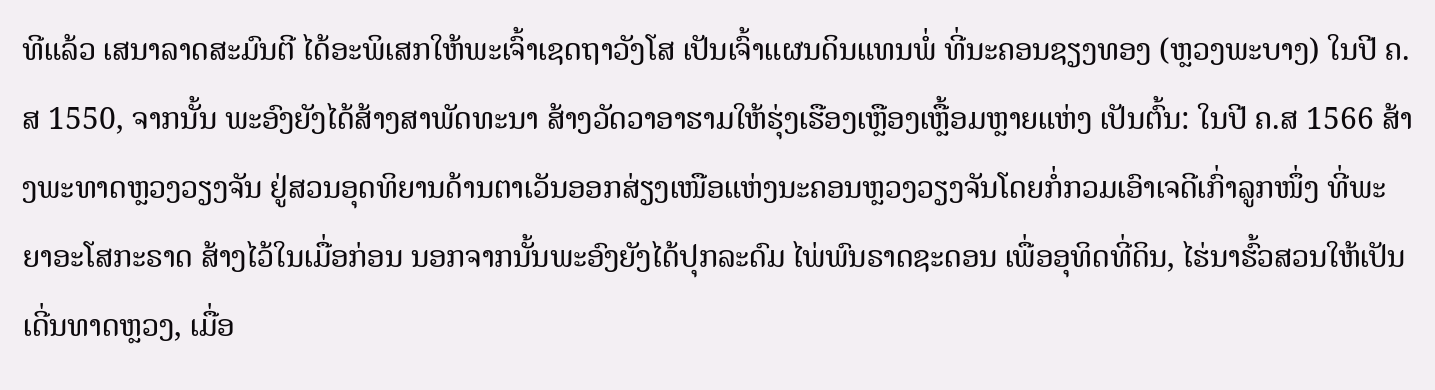ທີແລ້ວ ເສນາລາດສະມົນຕີ ໄດ້ອະພິເສກໃຫ້ພະເຈົ້າເຊດຖາວັງໂສ ເປັນເຈົ້າແຜນດິນແທນພໍ່ ທີ່ນະຄອນຊຽງທອງ (ຫຼວງພະບາງ) ໃນປີ ຄ.ສ 1550, ຈາກນັ້ນ ພະອົງຍັງໄດ້ສ້າງສາພັດທະນາ ສ້າງວັດວາອາຮາມໃຫ້ຮຸ່ງເຮືອງເຫຼືອງເຫຼື້ອມຫຼາຍແຫ່ງ ເປັນຕົ້ນ: ໃນປີ ຄ.ສ 1566 ສ້າງພະທາດຫຼວງວຽງຈັນ ຢູ່ສວນອຸດທິຍານດ້ານຕາເວັນອອກສ່ຽງເໜືອແຫ່ງນະຄອນຫຼວງວຽງຈັນໂດຍກໍ່ກວມເອົາເຈດີເກົ່າລູກໜຶ່ງ ທີ່ພະຍາອະໂສກະຣາດ ສ້າງໄວ້ໃນເມື່ອກ່ອນ ນອກຈາກນັ້ນພະອົງຍັງໄດ້ປຸກລະດົມ ໄພ່ພົນຣາດຊະດອນ ເພື່ອອຸທິດທີ່ດິນ, ໄຮ່ນາຮົ້ວສວນໃຫ້ເປັນເດີ່ນທາດຫຼວງ, ເມື່ອ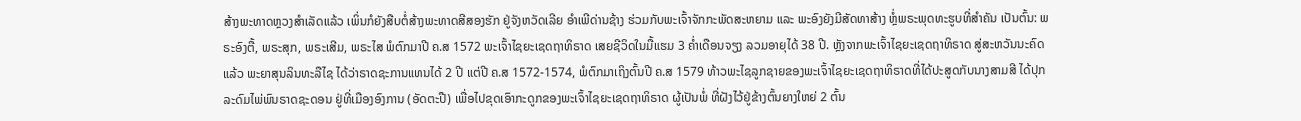ສ້າງພະທາດຫຼວງສຳເລັດແລ້ວ ເພິ່ນກໍຍັງສືບຕໍ່ສ້າງພະທາດສີສອງຮັກ ຢູ່ຈັງຫວັດເລີຍ ອຳເພີດ່ານຊ້າງ ຮ່ວມກັບພະເຈົ້າຈັກກະພັດສະຫຍາມ ແລະ ພະອົງຍັງມີສັດທາສ້າງ ຫຼໍ່ພຣະພຸດທະຮູບທີ່ສຳຄັນ ເປັນຕົ້ນ: ພຣະອົງຕື້, ພຣະສຸກ, ພຣະເສີມ, ພຣະໄສ ພໍຕົກມາປີ ຄ.ສ 1572 ພະເຈົ້າໄຊຍະເຊດຖາທິຣາດ ເສຍຊີວິດໃນມື້ແຮມ 3 ຄໍ່າເດືອນຈຽງ ລວມອາຍຸໄດ້ 38 ປີ. ຫຼັງຈາກພະເຈົ້າໄຊຍະເຊດຖາທິຣາດ ສູ່ສະຫວັນນະຄົດແລ້ວ ພະຍາສຸນລິນທະລືໄຊ ໄດ້ວ່າຣາດຊະການແທນໄດ້ 2 ປີ ແຕ່ປີ ຄ.ສ 1572-1574, ພໍຕົກມາເຖິງຕົ້ນປີ ຄ.ສ 1579 ທ້າວພະໄຊລູກຊາຍຂອງພະເຈົ້າໄຊຍະເຊດຖາທິຣາດທີ່ໄດ້ປະສູດກັບນາງສາມສີ ໄດ້ປຸກລະດົມໄພ່ພົນຣາດຊະດອນ ຢູ່ທີ່ເມືອງອົງການ (ອັດຕະປື) ເພື່ອໄປຂຸດເອົາກະດູກຂອງພະເຈົ້າໄຊຍະເຊດຖາທິຣາດ ຜູ້ເປັນພໍ່ ທີ່ຝັງໄວ້ຢູ່ຂ້າງຕົ້ນຍາງໃຫຍ່ 2 ຕົ້ນ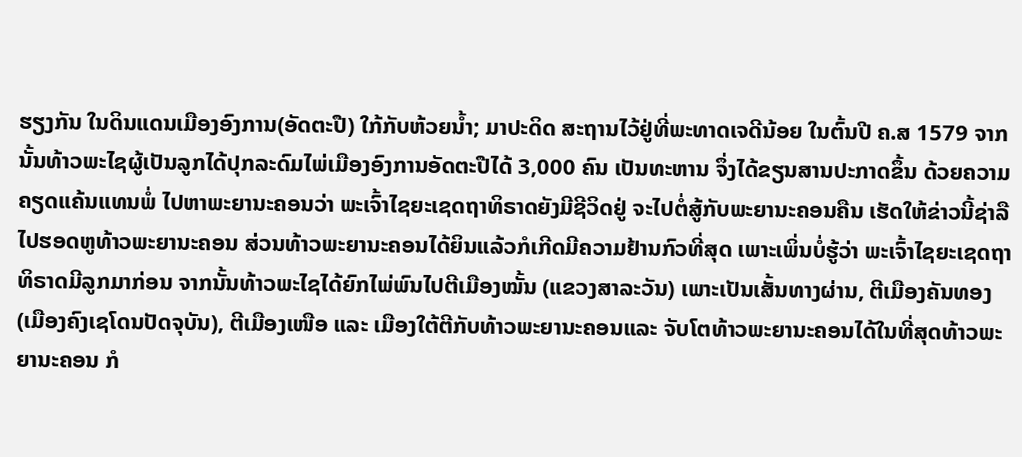ຮຽງກັນ ໃນດິນແດນເມືອງອົງການ(ອັດຕະປື) ໃກ້ກັບຫ້ວຍນໍ້າ; ມາປະດິດ ສະຖານໄວ້ຢູ່ທີ່ພະທາດເຈດີນ້ອຍ ໃນຕົ້ນປີ ຄ.ສ 1579 ຈາກນັ້ນທ້າວພະໄຊຜູ້ເປັນລູກໄດ້ປຸກລະດົມໄພ່ເມືອງອົງການອັດຕະປືໄດ້ 3,000 ຄົນ ເປັນທະຫານ ຈຶ່ງໄດ້ຂຽນສານປະກາດຂຶ້ນ ດ້ວຍຄວາມຄຽດແຄ້ນແທນພໍ່ ໄປຫາພະຍານະຄອນວ່າ ພະເຈົ້າໄຊຍະເຊດຖາທິຣາດຍັງມີຊີວິດຢູ່ ຈະໄປຕໍ່ສູ້ກັບພະຍານະຄອນຄືນ ເຮັດໃຫ້ຂ່າວນີ້ຊ່າລືໄປຮອດຫູທ້າວພະຍານະຄອນ ສ່ວນທ້າວພະຍານະຄອນໄດ້ຍິນແລ້ວກໍເກີດມີຄວາມຢ້ານກົວທີ່ສຸດ ເພາະເພິ່ນບໍ່ຮູ້ວ່າ ພະເຈົ້າໄຊຍະເຊດຖາທິຣາດມີລູກມາກ່ອນ ຈາກນັ້ນທ້າວພະໄຊໄດ້ຍົກໄພ່ພົນໄປຕີເມືອງໝັ້ນ (ແຂວງສາລະວັນ) ເພາະເປັນເສັ້ນທາງຜ່ານ, ຕີເມືອງຄັນທອງ (ເມືອງຄົງເຊໂດນປັດຈຸບັນ), ຕີເມືອງເໜືອ ແລະ ເມືອງໃຕ້ຕີກັບທ້າວພະຍານະຄອນແລະ ຈັບໂຕທ້າວພະຍານະຄອນໄດ້ໃນທີ່ສຸດທ້າວພະຍານະຄອນ ກໍ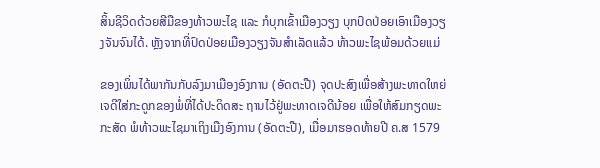ສິ້ນຊີວິດດ້ວຍສີມືຂອງທ້າວພະໄຊ ແລະ ກໍບຸກເຂົ້າເມືອງວຽງ ບຸກປົດປ່ອຍເອົາເມືອງວຽງຈັນຈົນໄດ້. ຫຼັງຈາກທີ່ປົດປ່ອຍເມືອງວຽງຈັນສຳເລັດແລ້ວ ທ້າວພະໄຊພ້ອມດ້ວຍແມ່

ຂອງເພິ່ນໄດ້ພາກັນກັບລົງມາເມືອງອົງການ (ອັດຕະປື) ຈຸດປະສົງເພື່ອສ້າງພະທາດໃຫຍ່ເຈດີໃສ່ກະດູກຂອງພໍ່ທີ່ໄດ້ປະດິດສະ ຖານໄວ້ຢູ່ພະທາດເຈດີນ້ອຍ ເພື່ອໃຫ້ສົມກຽດພະກະສັດ ພໍທ້າວພະໄຊມາເຖິງເມືງອົງການ (ອັດຕະປື), ເມື່ອມາຮອດທ້າຍປີ ຄ.ສ 1579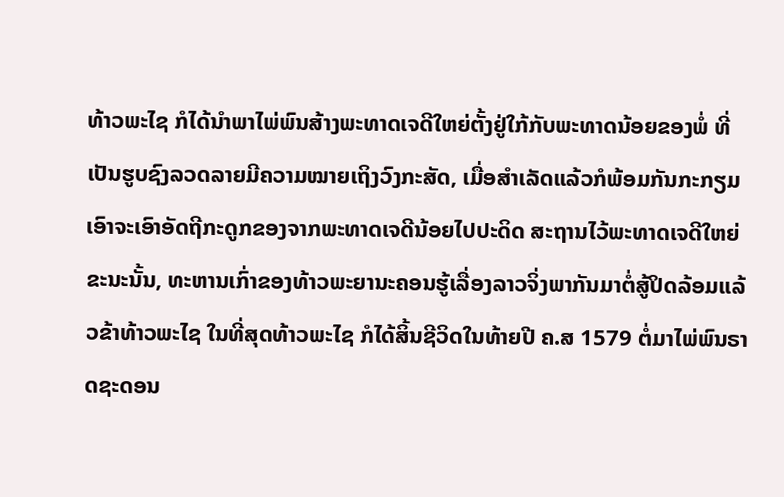ທ້າວພະໄຊ ກໍໄດ້ນຳພາໄພ່ພົນສ້າງພະທາດເຈດີໃຫຍ່ຕັ້ງຢູ່ໃກ້ກັບພະທາດນ້ອຍຂອງພໍ່ ທີ່ເປັນຮູບຊົງລວດລາຍມີຄວາມໝາຍເຖິງວົງກະສັດ, ເມື່ອສຳເລັດແລ້ວກໍພ້ອມກັນກະກຽມເອົາຈະເອົາອັດຖີກະດູກຂອງຈາກພະທາດເຈດີນ້ອຍໄປປະດິດ ສະຖານໄວ້ພະທາດເຈດີໃຫຍ່ ຂະນະນັ້ນ, ທະຫານເກົ່າຂອງທ້າວພະຍານະຄອນຮູ້ເລື່ອງລາວຈິ່ງພາກັນມາຕໍ່ສູ້ປິດລ້ອມແລ້ວຂ້າທ້າວພະໄຊ ໃນທີ່ສຸດທ້າວພະໄຊ ກໍໄດ້ສິ້ນຊີວິດໃນທ້າຍປີ ຄ.ສ 1579 ຕໍ່ມາໄພ່ພົນຣາດຊະດອນ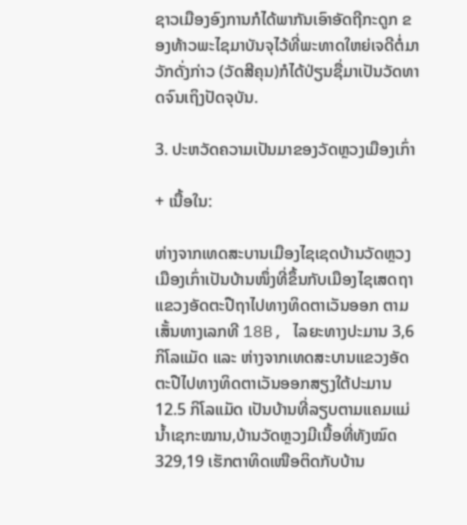ຊາວເມືອງອົງການກໍໄດ້ພາກັນເອົາອັດຖີກະດູກ ຂອງທ້າວພະໄຊມາບັນຈຸໄວ້ທີ່ພະທາດໃຫຍ່ເຈດີຕໍ່ມາວັກດັ່ງກ່າວ (ວັດສີຄຸນ)ກໍໄດ້ປ່ຽນຊື່ມາເປັນວັດທາດຈົນເຖິງປັດຈຸບັນ.

3. ປະຫວັດຄວາມເປັນມາຂອງວັດຫຼວງເມືອງເກົ່າ

+ ເນື້ອໃນ:

ຫ່າງຈາກເທດສະບານເມືອງໄຊເຊດບ້ານວັດຫຼວງເມືອງເກົ່າເປັນບ້ານໜຶ່ງທີ່ຂຶ້ນກັບເມືອງໄຊເສດຖາແຂວງອັດຕະປືຖາໄປທາງທິດຕາເວັນອອກ ຕາມເສັ້ນທາງເລກທີ 18B, ໄລຍະທາງປະມານ 3,6 ກິໂລແມັດ ແລະ ຫ່າງຈາກເທດສະບານແຂວງອັດຕະປືໄປທາງທິດຕາເວັນອອກສຽງໃຕ້ປະມານ 12.5 ກິໂລແມັດ ເປັນບ້ານທີ່ລຽບຕາມແຄມແມ່ນໍ້າເຊກະໝານ,ບ້ານວັດຫຼວງມີເນື້ອທີ່ທັງໝົດ 329,19 ເຮັກຕາທິດເໜືອຕິດກັບບ້ານ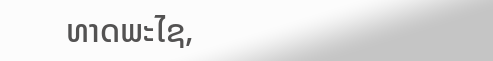ທາດພະໄຊ,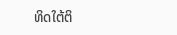ທິດໃຕ້ຕິ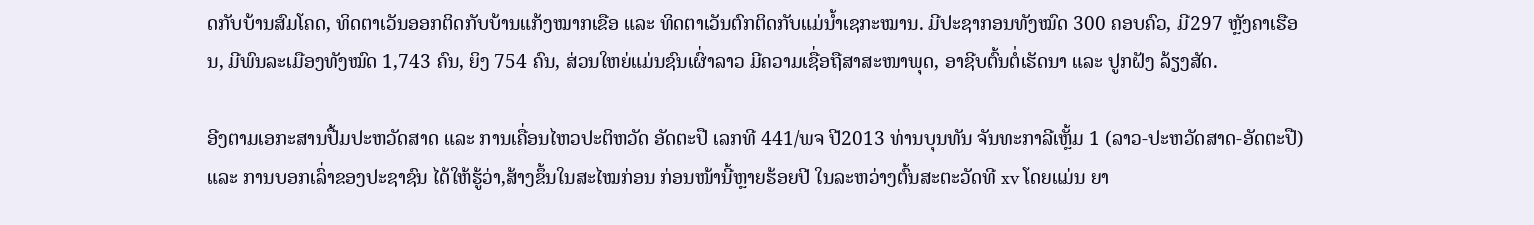ດກັບບ້ານສົມໂຄດ, ທິດຕາເວັນອອກຕິດກັບບ້ານແກ້ງໝາກເຂືອ ແລະ ທິດຕາເວັນຕົກຕິດກັບແມ່ນໍ້າເຊກະໝານ. ມີປະຊາກອນທັງໝົດ 300 ຄອບຄົວ, ມີ297 ຫຼັງຄາເຮືອນ, ມີພົນລະເມືອງທັງໝົດ 1,743 ຄົນ, ຍິງ 754 ຄົນ, ສ່ວນໃຫຍ່ແມ່ນຊົນເຜົ່າລາວ ມີຄວາມເຊື່ອຖືສາສະໜາພຸດ, ອາຊີບຕົ້ນຕໍ່ເຮັດນາ ແລະ ປູກຝັງ ລ້ຽງສັດ.

ອີງຕາມເອກະສານປື້ມປະຫວັດສາດ ແລະ ການເຄື່ອນໄຫວປະຕິຫວັດ ອັດຕະປື ເລກທີ 441/ພຈ ປີ2013 ທ່ານບຸນທັນ ຈັນທະກາລີເຫຼັ້ມ 1 (ລາວ-ປະຫວັດສາດ-ອັດຕະປື) ແລະ ການບອກເລົ່າຂອງປະຊາຊົນ ໄດ້ໃຫ້ຮູ້ວ່າ,ສ້າງຂຶ້ນໃນສະໄໝກ່ອນ ກ່ອນໜ້ານີ້ຫຼາຍຮ້ອຍປີ ໃນລະຫວ່າງຕົ້ນສະຕະວັດທີ xv ໂດຍແມ່ນ ຍາ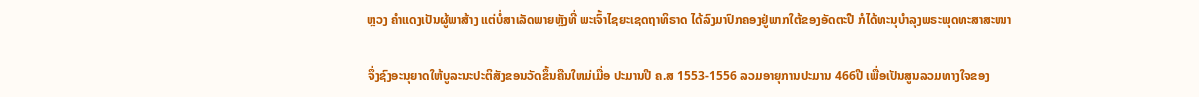ຫຼວງ ຄຳແດງເປັນຜູ້ພາສ້າງ ແຕ່ບໍ່ສາເລັດພາຍຫຼັງທີ່ ພະເຈົ້າໄຊຍະເຊດຖາທິຣາດ ໄດ້ລົງມາປົກຄອງຢູ່ພາກໃຕ້ຂອງອັດຕະປື ກໍໄດ້ທະນຸບຳລຸງພຣະພຸດທະສາສະໜາ

ຈຶ່ງຊົງອະນຸຍາດໃຫ້ບູລະນະປະຕິສັງຂອນວັດຂຶ້ນຄືນໃຫມ່ເມື່ອ ປະມານປີ ຄ.ສ 1553-1556 ລວມອາຍຸການປະມານ 466ປີ ເພື່ອເປັນສູນລວມທາງໃຈຂອງ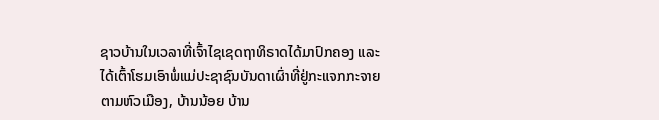ຊາວບ້ານໃນເວລາທີ່ເຈົ້າໄຊເຊດຖາທິຣາດໄດ້ມາປົກຄອງ ແລະ ໄດ້ເຕົ້າໂຮມເອົາພໍ່ແມ່ປະຊາຊົນບັນດາເຜົ່າທີ່ຢູ່ກະແຈກກະຈາຍຕາມຫົວເມືອງ, ບ້ານນ້ອຍ ບ້ານ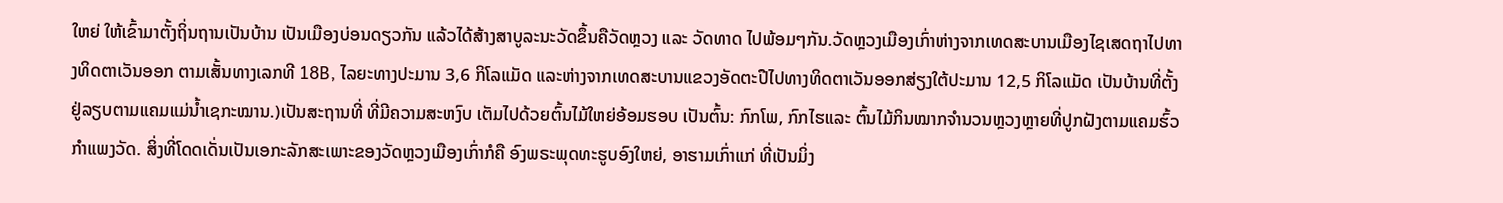ໃຫຍ່ ໃຫ້ເຂົ້າມາຕັ້ງຖິ່ນຖານເປັນບ້ານ ເປັນເມືອງບ່ອນດຽວກັນ ແລ້ວໄດ້ສ້າງສາບູລະນະວັດຂຶ້ນຄືວັດຫຼວງ ແລະ ວັດທາດ ໄປພ້ອມໆກັນ.ວັດຫຼວງເມືອງເກົ່າຫ່າງຈາກເທດສະບານເມືອງໄຊເສດຖາໄປທາງທິດຕາເວັນອອກ ຕາມເສັ້ນທາງເລກທີ 18B, ໄລຍະທາງປະມານ 3,6 ກິໂລແມັດ ແລະຫ່າງຈາກເທດສະບານແຂວງອັດຕະປືໄປທາງທິດຕາເວັນອອກສ່ຽງໃຕ້ປະມານ 12,5 ກິໂລແມັດ ເປັນບ້ານທີ່ຕັ້ງຢູ່ລຽບຕາມແຄມແມ່ນໍ້າເຊກະໝານ.)ເປັນສະຖານທີ່ ທີ່ມີຄວາມສະຫງົບ ເຕັມໄປດ້ວຍຕົ້ນໄມ້ໃຫຍ່ອ້ອມຮອບ ເປັນຕົ້ນ: ກົກໂພ, ກົກໄຮແລະ ຕົ້ນໄມ້ກິນໝາກຈໍານວນຫຼວງຫຼາຍທີ່ປູກຝັງຕາມແຄມຮົ້ວກຳແພງວັດ. ສິ່ງທີ່ໂດດເດັ່ນເປັນເອກະລັກສະເພາະຂອງວັດຫຼວງເມືອງເກົ່າກໍຄື ອົງພຣະພຸດທະຮູບອົງໃຫຍ່, ອາຮາມເກົ່າແກ່ ທີ່ເປັນມິ່ງ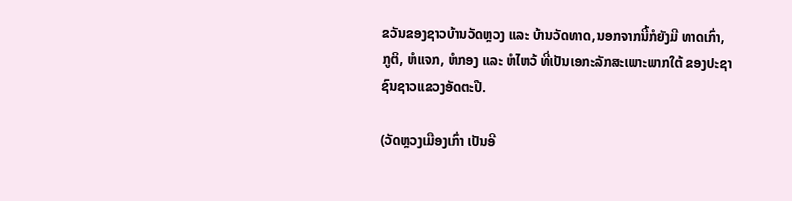ຂວັນຂອງຊາວບ້ານວັດຫຼວງ ແລະ ບ້ານວັດທາດ,ນອກຈາກນີ້ກໍຍັງມີ ທາດເກົ່າ, ກູຕິ, ຫໍແຈກ, ຫໍກອງ ແລະ ຫໍໄຫວ້ ທີ່ເປັນເອກະລັກສະເພາະພາກໃຕ້ ຂອງປະຊາຊົນຊາວແຂວງອັດຕະປື.

(ວັດຫຼວງເມືອງເກົ່າ ເປັນອີ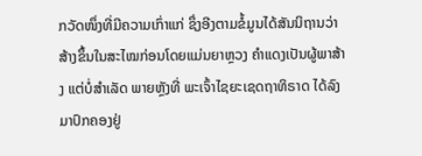ກວັດໜຶ່ງທີ່ມີຄວາມເກົ່າແກ່ ຊຶ່ງອີງຕາມຂໍ້ມູນໄດ້ສັນນິຖານວ່າສ້າງຂຶ້ນໃນສະໄໝກ່ອນໂດຍແມ່ນຍາຫຼວງ ຄຳແດງເປັນຜູ້ພາສ້າງ ແຕ່ບໍ່ສໍາເລັດ ພາຍຫຼັງທີ່ ພະເຈົ້າໄຊຍະເຊດຖາທິຣາດ ໄດ້ລົງມາປົກຄອງຢູ່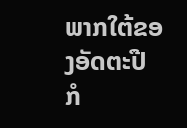ພາກໃຕ້ຂອງອັດຕະປື ກໍ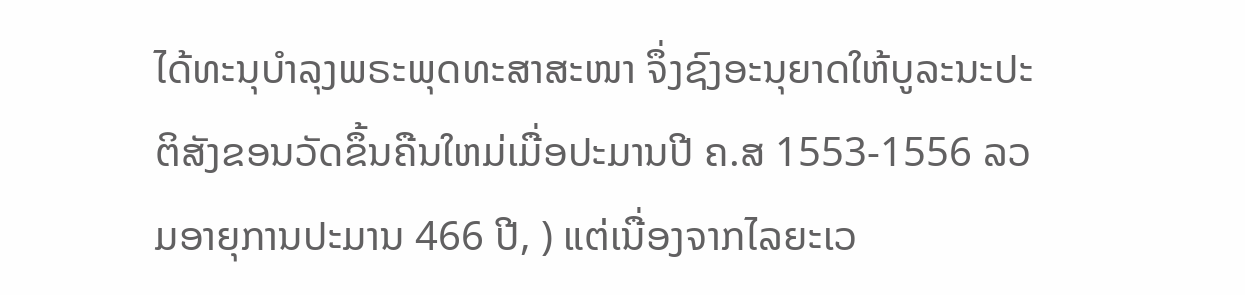ໄດ້ທະນຸບຳລຸງພຣະພຸດທະສາສະໜາ ຈຶ່ງຊົງອະນຸຍາດໃຫ້ບູລະນະປະຕິສັງຂອນວັດຂຶ້ນຄືນໃຫມ່ເມື່ອປະມານປີ ຄ.ສ 1553-1556 ລວມອາຍຸການປະມານ 466 ປີ, ) ແຕ່ເນື່ອງຈາກໄລຍະເວ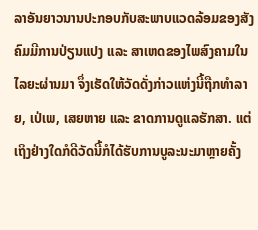ລາອັນຍາວນານປະກອບກັບສະພາບແວດລ້ອມຂອງສັງຄົມມີການປ່ຽນແປງ ແລະ ສາເຫດຂອງໄພສົງຄາມໃນໄລຍະຜ່ານມາ ຈຶ່ງເຮັດໃຫ້ວັດດັ່ງກ່າວແຫ່ງນີ້ຖືກທຳລາຍ, ເປ່ເພ, ເສຍຫາຍ ແລະ ຂາດການດູແລຮັກສາ. ແຕ່ເຖິງຢ່າງໃດກໍດີວັດນີ້ກໍໄດ້ຮັບການບູລະນະມາຫຼາຍຄັ້ງ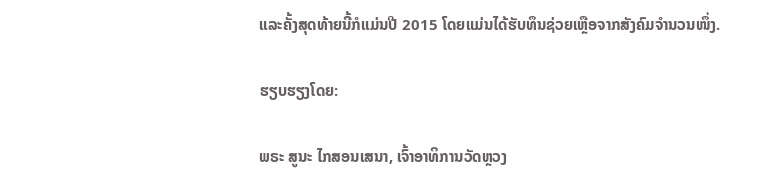ແລະຄັ້ງສຸດທ້າຍນີ້ກໍແມ່ນປີ 2015 ໂດຍແມ່ນໄດ້ຮັບທຶນຊ່ວຍເຫຼືອຈາກສັງຄົມຈຳນວນໜຶ່ງ.

ຮຽບຮຽງໂດຍ:

ພຣະ ສູນະ ໄກສອນເສນາ, ເຈົ້າອາທິການວັດຫຼວງ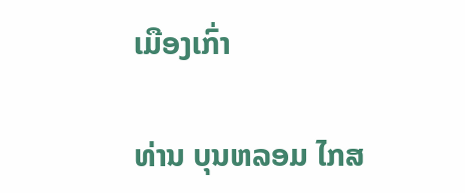ເມືອງເກົ່າ

ທ່ານ ບຸນຫລອມ ໄກສ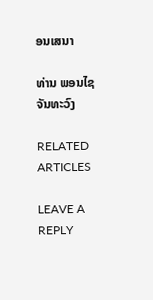ອນເສນາ

ທ່ານ ພອນໄຊ ຈັນທະວົງ

RELATED ARTICLES

LEAVE A REPLY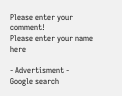Please enter your comment!
Please enter your name here

- Advertisment -
Google search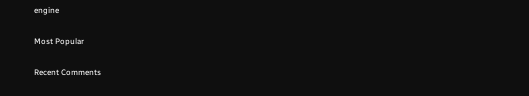engine

Most Popular

Recent Comments